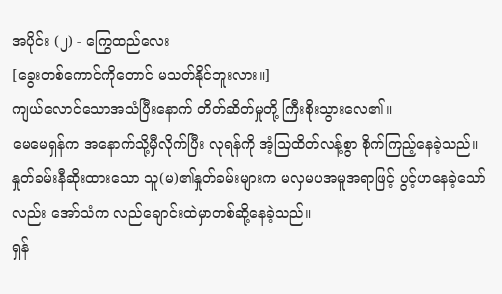အပိုင်း (၂) - ကြွေထည်လေး
[ခွေးတစ်ကောင်ကိုတောင် မသတ်နိုင်ဘူးလား။]
ကျယ်လောင်သောအသံပြီးနောက် တိတ်ဆိတ်မှုတို့ ကြီးစိုးသွားလေ၏။
မေမေရှန်က အနောက်သို့မှီလိုက်ပြီး လုရန်ကို အံ့သြထိတ်လန့်စွာ စိုက်ကြည့်နေခဲ့သည်။ နှုတ်ခမ်းနီဆိုးထားသော သူ(မ)၏နှုတ်ခမ်းများက မလှမပအမူအရာဖြင့် ပွင့်ဟနေခဲ့သော်လည်း အော်သံက လည်ချောင်းထဲမှာတစ်ဆို့နေခဲ့သည်။
ရှန်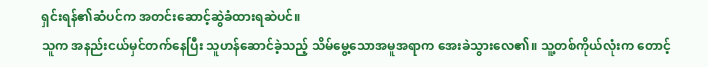ရှင်းရန်၏ဆံပင်က အတင်းဆောင့်ဆွဲခံထားရဆဲပင်။
သူက အနည်းငယ်မှင်တက်နေပြီး သူဟန်ဆောင်ခဲ့သည့် သိမ်မွေ့သောအမူအရာက အေးခဲသွားလေ၏။ သူ့တစ်ကိုယ်လုံးက တောင့်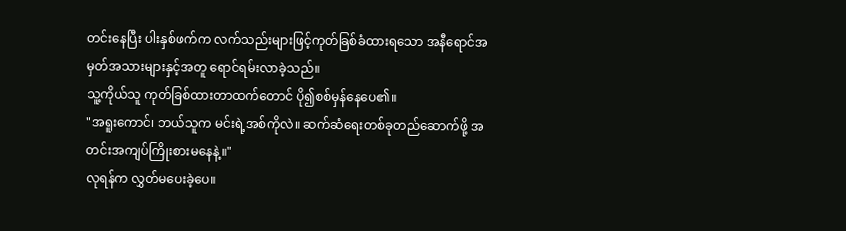တင်းနေပြီး ပါးနှစ်ဖက်က လက်သည်းများဖြင့်ကုတ်ခြစ်ခံထားရသော အနီရောင်အမှတ်အသားများနှင့်အတူ ရောင်ရမ်းလာခဲ့သည်။
သူ့ကိုယ်သူ ကုတ်ခြစ်ထားတာထက်တောင် ပို၍စစ်မှန်နေပေ၏။
"အရူးကောင်၊ ဘယ်သူက မင်းရဲ့အစ်ကိုလဲ။ ဆက်ဆံရေးတစ်ခုတည်ဆောက်ဖို့ အတင်းအကျပ်ကြိုးစားမနေနဲ့။"
လုရန်က လွှတ်မပေးခဲ့ပေ။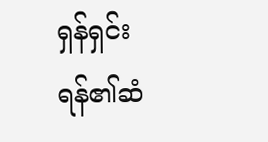ရှန်ရှင်းရန်၏ဆံ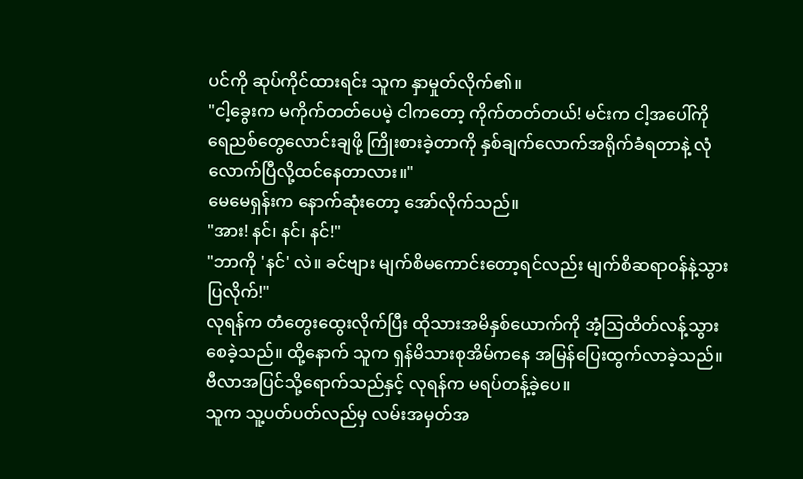ပင်ကို ဆုပ်ကိုင်ထားရင်း သူက နှာမှုတ်လိုက်၏။
"ငါ့ခွေးက မကိုက်တတ်ပေမဲ့ ငါကတော့ ကိုက်တတ်တယ်! မင်းက ငါ့အပေါ်ကို ရေညစ်တွေလောင်းချဖို့ ကြိုးစားခဲ့တာကို နှစ်ချက်လောက်အရိုက်ခံရတာနဲ့ လုံလောက်ပြီလို့ထင်နေတာလား။"
မေမေရှန်းက နောက်ဆုံးတော့ အော်လိုက်သည်။
"အား! နင်၊ နင်၊ နင်!"
"ဘာကို 'နင်' လဲ။ ခင်ဗျား မျက်စိမကောင်းတော့ရင်လည်း မျက်စိဆရာဝန်နဲ့သွားပြလိုက်!"
လုရန်က တံတွေးထွေးလိုက်ပြီး ထိုသားအမိနှစ်ယောက်ကို အံ့သြထိတ်လန့်သွားစေခဲ့သည်။ ထို့နောက် သူက ရှန်မိသားစုအိမ်ကနေ အမြန်ပြေးထွက်လာခဲ့သည်။
ဗီလာအပြင်သို့ရောက်သည်နှင့် လုရန်က မရပ်တန့်ခဲ့ပေ။
သူက သူ့ပတ်ပတ်လည်မှ လမ်းအမှတ်အ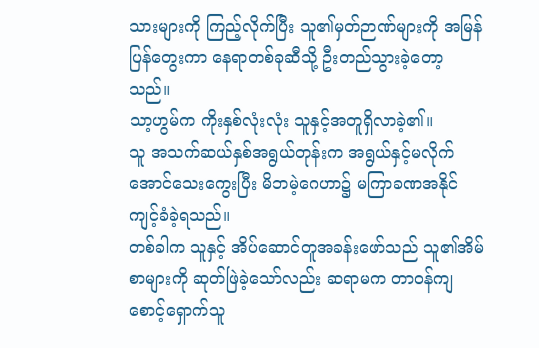သားများကို ကြည့်လိုက်ပြီး သူ၏မှတ်ဉာဏ်များကို အမြန်ပြန်တွေးကာ နေရာတစ်ခုဆီသို့ ဦးတည်သွားခဲ့တော့သည်။
သာ့ဟွမ်က ကိုးနှစ်လုံးလုံး သူနှင့်အတူရှိလာခဲ့၏။
သူ အသက်ဆယ်နှစ်အရွယ်တုန်းက အရွယ်နှင့်မလိုက်အောင်သေးကွေးပြီး မိဘမဲ့ဂေဟာ၌ မကြာခဏအနိုင်ကျင့်ခံခဲ့ရသည်။
တစ်ခါက သူနှင့် အိပ်ဆောင်တူအခန်းဖော်သည် သူ၏အိမ်စာများကို ဆုတ်ဖြဲခဲ့သော်လည်း ဆရာမက တာဝန်ကျစောင့်ရှောက်သူ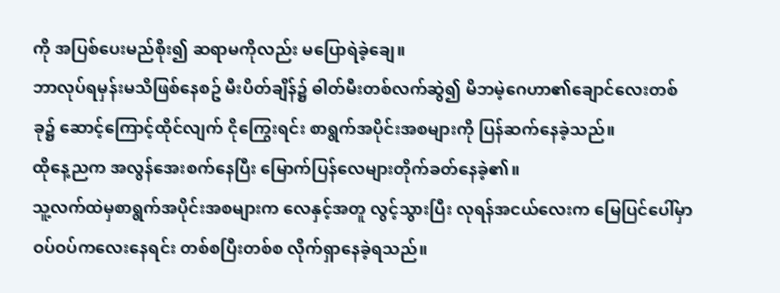ကို အပြစ်ပေးမည်စိုး၍ ဆရာမကိုလည်း မပြောရဲခဲ့ချေ။
ဘာလုပ်ရမှန်းမသိဖြစ်နေစဥ် မီးပိတ်ချိန်၌ ဓါတ်မီးတစ်လက်ဆွဲ၍ မိဘမဲ့ဂေဟာ၏ချောင်လေးတစ်ခု၌ ဆောင့်ကြောင့်ထိုင်လျက် ငိုကြွေးရင်း စာရွက်အပိုင်းအစများကို ပြန်ဆက်နေခဲ့သည်။
ထိုနေ့ညက အလွန်အေးစက်နေပြီး မြောက်ပြန်လေများတိုက်ခတ်နေခဲ့၏။
သူ့လက်ထဲမှစာရွက်အပိုင်းအစများက လေနှင့်အတူ လွင့်သွားပြီး လုရန်အငယ်လေးက မြေပြင်ပေါ်မှာ ဝပ်ဝပ်ကလေးနေရင်း တစ်စပြီးတစ်စ လိုက်ရှာနေခဲ့ရသည်။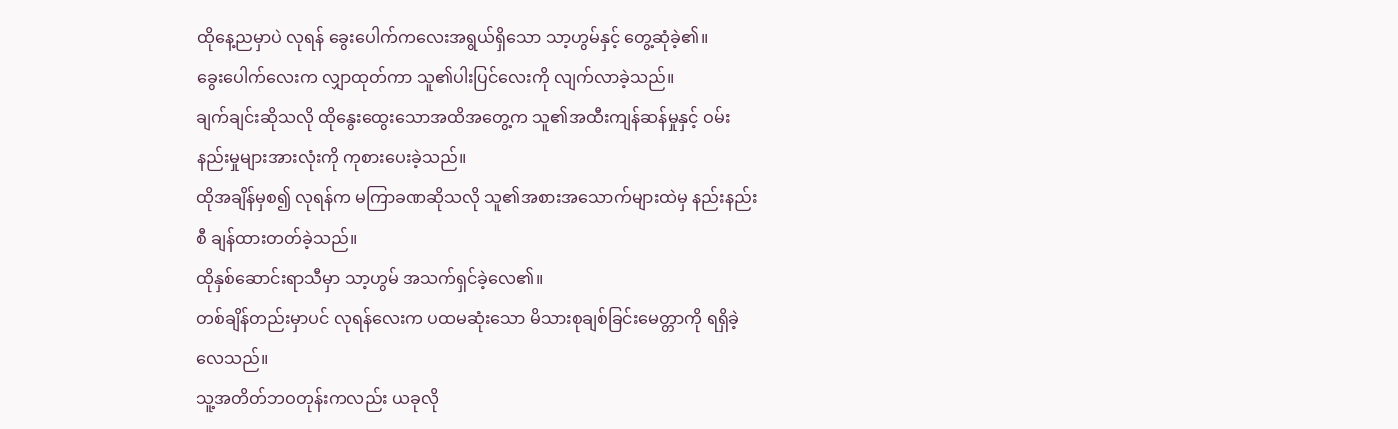ထိုနေ့ညမှာပဲ လုရန် ခွေးပေါက်ကလေးအရွယ်ရှိသော သာ့ဟွမ်နှင့် တွေ့ဆုံခဲ့၏။
ခွေးပေါက်လေးက လျှာထုတ်ကာ သူ၏ပါးပြင်လေးကို လျက်လာခဲ့သည်။
ချက်ချင်းဆိုသလို ထိုနွေးထွေးသောအထိအတွေ့က သူ၏အထီးကျန်ဆန်မှုနှင့် ဝမ်းနည်းမှုများအားလုံးကို ကုစားပေးခဲ့သည်။
ထိုအချိန်မှစ၍ လုရန်က မကြာခဏဆိုသလို သူ၏အစားအသောက်များထဲမှ နည်းနည်းစီ ချန်ထားတတ်ခဲ့သည်။
ထိုနှစ်ဆောင်းရာသီမှာ သာ့ဟွမ် အသက်ရှင်ခဲ့လေ၏။
တစ်ချိန်တည်းမှာပင် လုရန်လေးက ပထမဆုံးသော မိသားစုချစ်ခြင်းမေတ္တာကို ရရှိခဲ့လေသည်။
သူ့အတိတ်ဘဝတုန်းကလည်း ယခုလို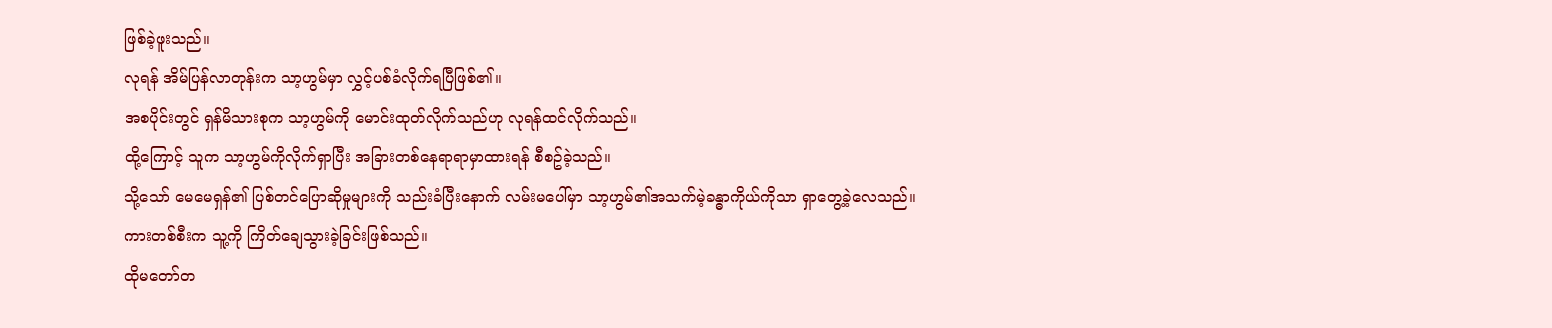ဖြစ်ခဲ့ဖူးသည်။
လုရန် အိမ်ပြန်လာတုန်းက သာ့ဟွမ်မှာ လွှင့်ပစ်ခံလိုက်ရပြီဖြစ်၏။
အစပိုင်းတွင် ရှန်မိသားစုက သာ့ဟွမ်ကို မောင်းထုတ်လိုက်သည်ဟု လုရန်ထင်လိုက်သည်။
ထို့ကြောင့် သူက သာ့ဟွမ်ကိုလိုက်ရှာပြီး အခြားတစ်နေရာရာမှာထားရန် စီစဥ်ခဲ့သည်။
သို့သော် မေမေရှန်၏ ပြစ်တင်ပြောဆိုမှုများကို သည်းခံပြီးနောက် လမ်းမပေါ်မှာ သာ့ဟွမ်၏အသက်မဲ့ခန္ဓာကိုယ်ကိုသာ ရှာတွေ့ခဲ့လေသည်။
ကားတစ်စီးက သူ့ကို ကြိတ်ချေသွားခဲ့ခြင်းဖြစ်သည်။
ထိုမတော်တ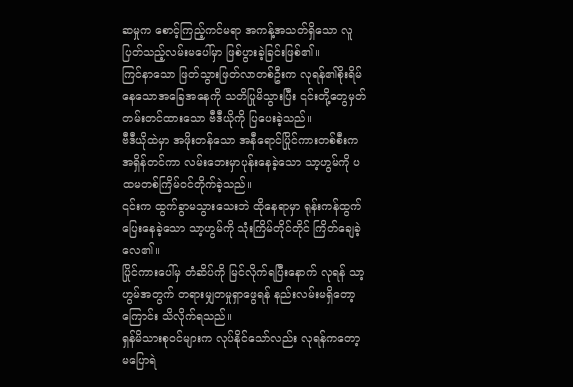ဆမှုက စောင့်ကြည့်ကင်မရာ အကန့်အသတ်ရှိသော လူပြတ်သည့်လမ်းမပေါ်မှာ ဖြစ်ပွားခဲ့ခြင်းဖြစ်၏။
ကြင်နာသော ဖြတ်သွားဖြတ်လာတစ်ဦးက လုရန်၏စိုးရိမ်နေသောအခြေအနေကို သတိပြုမိသွားပြီး ၎င်းတို့တွေမှတ်တမ်းတင်ထားသော ဗီဒီယိုကို ပြပေးခဲ့သည်။
ဗီဒီယိုထဲမှာ အဖိုးတန်သော အနီရောင်ပြိုင်ကားတစ်စီးက အရှိန်တင်ကာ လမ်းဘေးမှာပုန်းနေခဲ့သော သာ့ဟွမ်ကို ပထမတစ်ကြိမ်ဝင်တိုက်ခဲ့သည်။
၎င်းက ထွက်ခွာမသွားသေးဘဲ ထိုနေရာမှာ ရုန်းကန်ထွက်ပြေးနေခဲ့သော သာ့ဟွမ်ကို သုံးကြိမ်တိုင်တိုင် ကြိတ်ချေခဲ့လေ၏။
ပြိုင်ကားပေါ်မှ တံဆိပ်ကို မြင်လိုက်ရပြီးနောက် လုရန် သာ့ဟွမ်အတွက် တရားမျှတမှုရှာဖွေရန် နည်းလမ်းမရှိတော့ကြောင်း သိလိုက်ရသည်။
ရှန်မိသားစုဝင်များက လုပ်နိုင်သော်လည်း လုရန်ကတော့ မပြောရဲ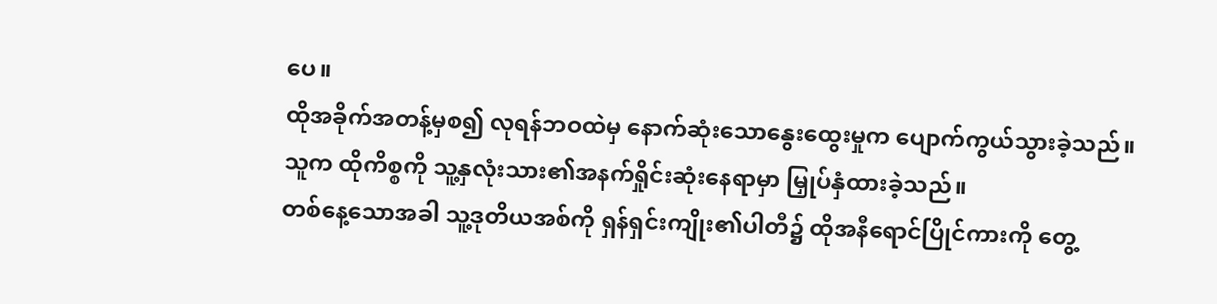ပေ။
ထိုအခိုက်အတန့်မှစ၍ လုရန်ဘဝထဲမှ နောက်ဆုံးသောနွေးထွေးမှုက ပျောက်ကွယ်သွားခဲ့သည်။
သူက ထိုကိစ္စကို သူ့နှလုံးသား၏အနက်ရှိုင်းဆုံးနေရာမှာ မြှုပ်နှံထားခဲ့သည်။
တစ်နေ့သောအခါ သူ့ဒုတိယအစ်ကို ရှန်ရှင်းကျိုး၏ပါတီ၌ ထိုအနီရောင်ပြိုင်ကားကို တွေ့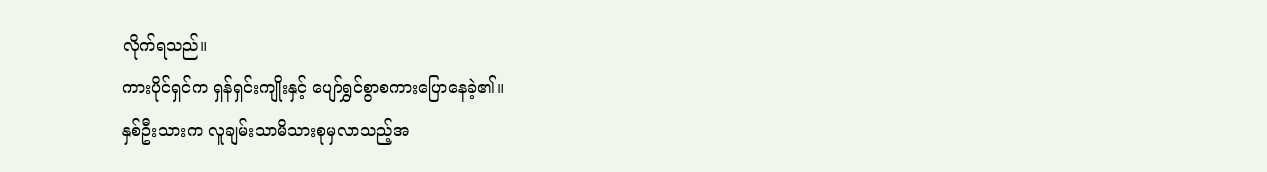လိုက်ရသည်။
ကားပိုင်ရှင်က ရှန်ရှင်းကျိုးနှင့် ပျော်ရွှင်စွာစကားပြောနေခဲ့၏။
နှစ်ဦးသားက လူချမ်းသာမိသားစုမှလာသည့်အ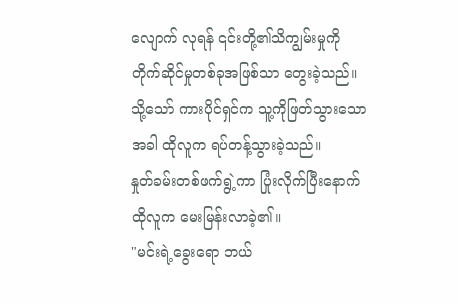လျောက် လုရန် ၎င်းတို့၏သိကျွမ်းမှုကို တိုက်ဆိုင်မှုတစ်ခုအဖြစ်သာ တွေးခဲ့သည်။
သို့သော် ကားပိုင်ရှင်က သူ့ကိုဖြတ်သွားသောအခါ ထိုလူက ရပ်တန့်သွားခဲ့သည်။
နှုတ်ခမ်းတစ်ဖက်ရွဲ့ကာ ပြုံးလိုက်ပြီးနောက် ထိုလူက မေးမြန်းလာခဲ့၏။
"မင်းရဲ့ခွေးရော ဘယ်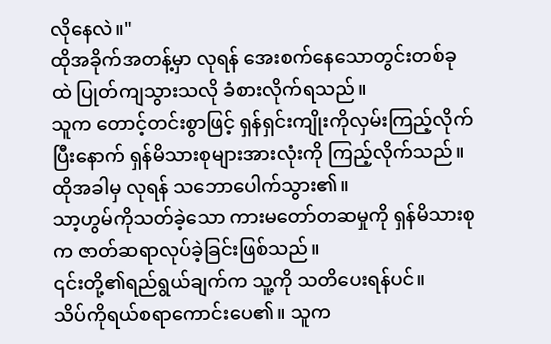လိုနေလဲ။"
ထိုအခိုက်အတန့်မှာ လုရန် အေးစက်နေသောတွင်းတစ်ခုထဲ ပြုတ်ကျသွားသလို ခံစားလိုက်ရသည်။
သူက တောင့်တင်းစွာဖြင့် ရှန်ရှင်းကျိုးကိုလှမ်းကြည့်လိုက်ပြီးနောက် ရှန်မိသားစုများအားလုံးကို ကြည့်လိုက်သည်။
ထိုအခါမှ လုရန် သဘောပေါက်သွား၏။
သာ့ဟွမ်ကိုသတ်ခဲ့သော ကားမတော်တဆမှုကို ရှန်မိသားစုက ဇာတ်ဆရာလုပ်ခဲ့ခြင်းဖြစ်သည်။
၎င်းတို့၏ရည်ရွယ်ချက်က သူ့ကို သတိပေးရန်ပင်။
သိပ်ကိုရယ်စရာကောင်းပေ၏။ သူက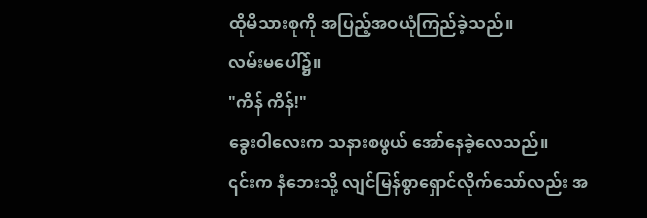ထိုမိသားစုကို အပြည့်အဝယုံကြည်ခဲ့သည်။
လမ်းမပေါ်၌။
"ကိန် ကိန်!"
ခွေးဝါလေးက သနားစဖွယ် အော်နေခဲ့လေသည်။
၎င်းက နံဘေးသို့ လျင်မြန်စွာရှောင်လိုက်သော်လည်း အ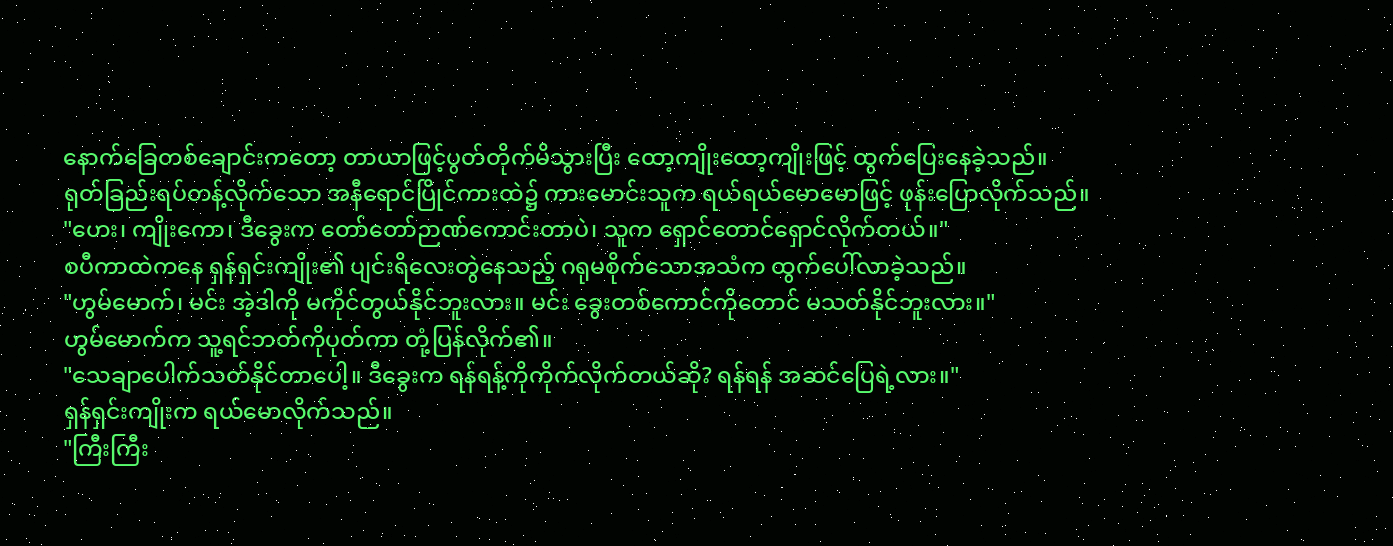နောက်ခြေတစ်ချောင်းကတော့ တာယာဖြင့်ပွတ်တိုက်မိသွားပြီး ထော့ကျိုးထော့ကျိုးဖြင့် ထွက်ပြေးနေခဲ့သည်။
ရုတ်ခြည်းရပ်တန့်လိုက်သော အနီရောင်ပြိုင်ကားထဲ၌ ကားမောင်းသူက ရယ်ရယ်မောမောဖြင့် ဖုန်းပြောလိုက်သည်။
"ဟေး၊ ကျိုးကော၊ ဒီခွေးက တော်တော်ဉာဏ်ကောင်းတာပဲ၊ သူက ရှောင်တောင်ရှောင်လိုက်တယ်။"
စပီကာထဲကနေ ရှန်ရှင်းကျိုး၏ ပျင်းရိလေးတွဲနေသည့် ဂရုမစိုက်သောအသံက ထွက်ပေါ်လာခဲ့သည်။
"ဟွမ်မောက်၊ မင်း အဲ့ဒါကို မကိုင်တွယ်နိုင်ဘူးလား။ မင်း ခွေးတစ်ကောင်ကိုတောင် မသတ်နိုင်ဘူးလား။"
ဟွမ်မောက်က သူ့ရင်ဘတ်ကိုပုတ်ကာ တုံ့ပြန်လိုက်၏။
"သေချာပေါက်သတ်နိုင်တာပေါ့။ ဒီခွေးက ရန်ရန့်ကိုကိုက်လိုက်တယ်ဆို? ရန်ရန် အဆင်ပြေရဲ့လား။"
ရှန်ရှင်းကျိုးက ရယ်မောလိုက်သည်။
"ကြီးကြီး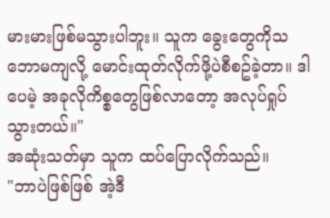မားမားဖြစ်မသွားပါဘူး။ သူက ခွေးတွေကိုသဘောမကျလို့ မောင်းထုတ်လိုက်ဖို့ပဲစီစဥ်ခဲ့တာ။ ဒါပေမဲ့ အခုလိုကိစ္စတွေဖြစ်လာတော့ အလုပ်ရှုပ်သွားတယ်။"
အဆုံးသတ်မှာ သူက ထပ်ပြောလိုက်သည်။
"ဘာပဲဖြစ်ဖြစ် အဲ့ဒီ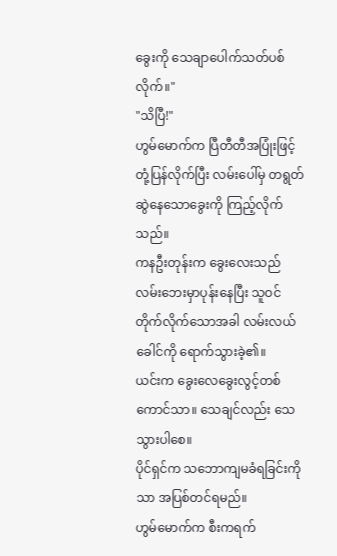ခွေးကို သေချာပေါက်သတ်ပစ်လိုက်။"
"သိပြီ!"
ဟွမ်မောက်က ပြီတီတီအပြုံးဖြင့်တုံ့ပြန်လိုက်ပြီး လမ်းပေါ်မှ တရွတ်ဆွဲနေသောခွေးကို ကြည့်လိုက်သည်။
ကနဦးတုန်းက ခွေးလေးသည် လမ်းဘေးမှာပုန်းနေပြီး သူဝင်တိုက်လိုက်သောအခါ လမ်းလယ်ခေါင်ကို ရောက်သွားခဲ့၏။
ယင်းက ခွေးလေခွေးလွင့်တစ်ကောင်သာ။ သေချင်လည်း သေသွားပါစေ။
ပိုင်ရှင်က သဘောကျမခံရခြင်းကိုသာ အပြစ်တင်ရမည်။
ဟွမ်မောက်က စီးကရက်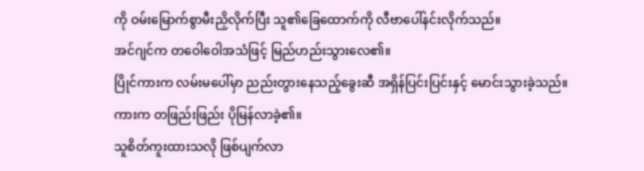ကို ဝမ်းမြောက်စွာမီးညှိလိုက်ပြီး သူ၏ခြေထောက်ကို လီဗာပေါ်နင်းလိုက်သည်။
အင်ဂျင်က တဝေါဝေါအသံဖြင့် မြည်ဟည်းသွားလေ၏။
ပြိုင်ကားက လမ်းမပေါ်မှာ ညည်းတွားနေသည့်ခွေးဆီ အရှိန်ပြင်းပြင်းနှင့် မောင်းသွားခဲ့သည်။
ကားက တဖြည်းဖြည်း ပိုမြန်လာခဲ့၏။
သူစိတ်ကူးထားသလို ဖြစ်ပျက်လာ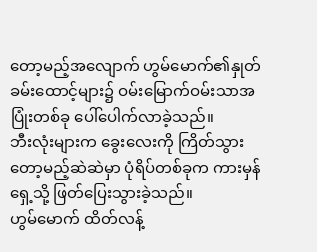တော့မည့်အလျောက် ဟွမ်မောက်၏နှုတ်ခမ်းထောင့်များ၌ ဝမ်းမြောက်ဝမ်းသာအပြုံးတစ်ခု ပေါ်ပေါက်လာခဲ့သည်။
ဘီးလုံးများက ခွေးလေးကို ကြိတ်သွားတော့မည့်ဆဲဆဲမှာ ပုံရိပ်တစ်ခုက ကားမှန်ရှေ့သို့ ဖြတ်ပြေးသွားခဲ့သည်။
ဟွမ်မောက် ထိတ်လန့်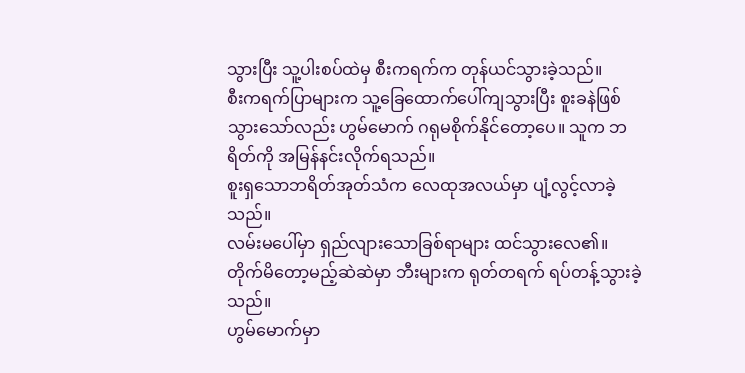သွားပြီး သူ့ပါးစပ်ထဲမှ စီးကရက်က တုန်ယင်သွားခဲ့သည်။
စီးကရက်ပြာများက သူ့ခြေထောက်ပေါ်ကျသွားပြီး စူးခနဲဖြစ်သွားသော်လည်း ဟွမ်မောက် ဂရုမစိုက်နိုင်တော့ပေ။ သူက ဘရိတ်ကို အမြန်နင်းလိုက်ရသည်။
စူးရှသောဘရိတ်အုတ်သံက လေထုအလယ်မှာ ပျံ့လွင့်လာခဲ့သည်။
လမ်းမပေါ်မှာ ရှည်လျားသောခြစ်ရာများ ထင်သွားလေ၏။
တိုက်မိတော့မည့်ဆဲဆဲမှာ ဘီးများက ရုတ်တရက် ရပ်တန့်သွားခဲ့သည်။
ဟွမ်မောက်မှာ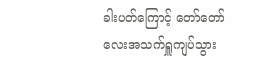ခါးပတ်ကြောင့် တော်တော်လေးအသက်ရှူကျပ်သွား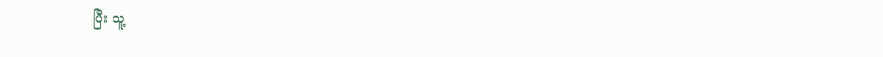ပြီး သူ့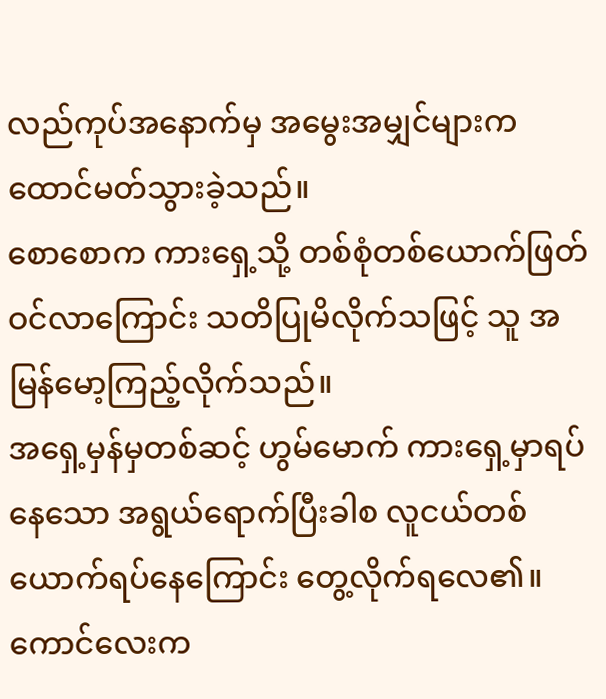လည်ကုပ်အနောက်မှ အမွေးအမျှင်များက ထောင်မတ်သွားခဲ့သည်။
စောစောက ကားရှေ့သို့ တစ်စုံတစ်ယောက်ဖြတ်ဝင်လာကြောင်း သတိပြုမိလိုက်သဖြင့် သူ အမြန်မော့ကြည့်လိုက်သည်။
အရှေ့မှန်မှတစ်ဆင့် ဟွမ်မောက် ကားရှေ့မှာရပ်နေသော အရွယ်ရောက်ပြီးခါစ လူငယ်တစ်ယောက်ရပ်နေကြောင်း တွေ့လိုက်ရလေ၏။
ကောင်လေးက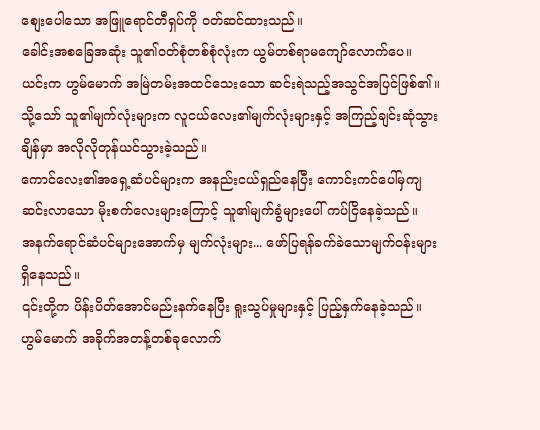စျေးပေါသော အဖြူရောင်တီရှပ်ကို ဝတ်ဆင်ထားသည်။
ခေါင်းအစခြေအဆုံး သူ၏ဝတ်စုံတစ်စုံလုံးက ယွမ်တစ်ရာမကျော်လောက်ပေ။
ယင်းက ဟွမ်မောက် အမြဲတမ်းအထင်သေးသော ဆင်းရဲသည့်အသွင်အပြင်ဖြစ်၏။
သို့သော် သူ၏မျက်လုံးများက လူငယ်လေး၏မျက်လုံးများနှင့် အကြည့်ချင်းဆုံသွားချိန်မှာ အလိုလိုတုန်ယင်သွားခဲ့သည်။
ကောင်လေး၏အရှေ့ဆံပင်များက အနည်းငယ်ရှည်နေပြီး ကောင်းကင်ပေါ်မှကျဆင်းလာသော မိုးစက်လေးများကြောင့် သူ၏မျက်ခွံများပေါ် ကပ်ငြိနေခဲ့သည်။
အနက်ရောင်ဆံပင်များအောက်မှ မျက်လုံးများ... ဖော်ပြရန်ခက်ခဲသောမျက်ဝန်းများရှိနေသည်။
၎င်းတို့က ပိန်းပိတ်အောင်မည်းနက်နေပြီး ရူးသွပ်မှုများနှင့် ပြည့်နှက်နေခဲ့သည်။
ဟွမ်မောက် အခိုက်အတန့်တစ်ခုလောက်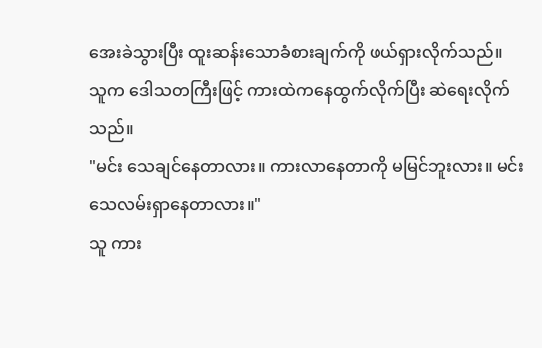အေးခဲသွားပြီး ထူးဆန်းသောခံစားချက်ကို ဖယ်ရှားလိုက်သည်။
သူက ဒေါသတကြီးဖြင့် ကားထဲကနေထွက်လိုက်ပြီး ဆဲရေးလိုက်သည်။
"မင်း သေချင်နေတာလား။ ကားလာနေတာကို မမြင်ဘူးလား။ မင်း သေလမ်းရှာနေတာလား။"
သူ ကား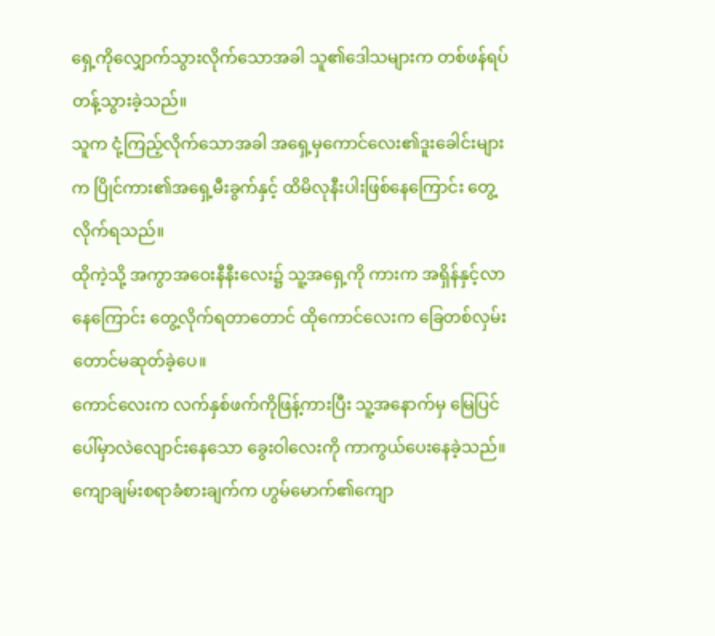ရှေ့ကိုလျှောက်သွားလိုက်သောအခါ သူ၏ဒေါသများက တစ်ဖန်ရပ်တန့်သွားခဲ့သည်။
သူက ငုံ့ကြည့်လိုက်သောအခါ အရှေ့မှကောင်လေး၏ဒူးခေါင်းများက ပြိုင်ကား၏အရှေ့မီးခွက်နှင့် ထိမိလုနီးပါးဖြစ်နေကြောင်း တွေ့လိုက်ရသည်။
ထိုကဲ့သို့ အကွာအဝေးနီနီးလေး၌ သူ့အရှေ့ကို ကားက အရှိန်နှင့်လာနေကြောင်း တွေ့လိုက်ရတာတောင် ထိုကောင်လေးက ခြေတစ်လှမ်းတောင်မဆုတ်ခဲ့ပေ။
ကောင်လေးက လက်နှစ်ဖက်ကိုဖြန့်ကားပြီး သူ့အနောက်မှ မြေပြင်ပေါ်မှာလဲလျောင်းနေသော ခွေးဝါလေးကို ကာကွယ်ပေးနေခဲ့သည်။
ကျောချမ်းစရာခံစားချက်က ဟွမ်မောက်၏ကျော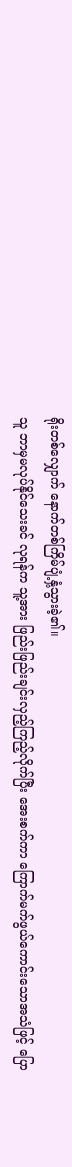ရိုးတစ်လျှောက် နောက်တစ်ကြိမ်ပျံ့နှံ့သွားခဲ့၏။
သူ ဘာမှမလုပ်နိုင်သေးခင် လုရန်က သူ့အား ဖြည်းဖြည်းချင်းလှည့်ကြည့်လိုက်ပြီး အေးစက်ကာ ကြောက်မက်ဖွယ်ကောင်းသောအသံဖြင့် ပြော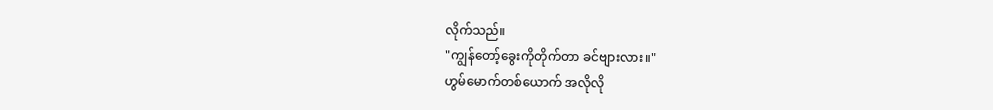လိုက်သည်။
"ကျွန်တော့်ခွေးကိုတိုက်တာ ခင်ဗျားလား။"
ဟွမ်မောက်တစ်ယောက် အလိုလို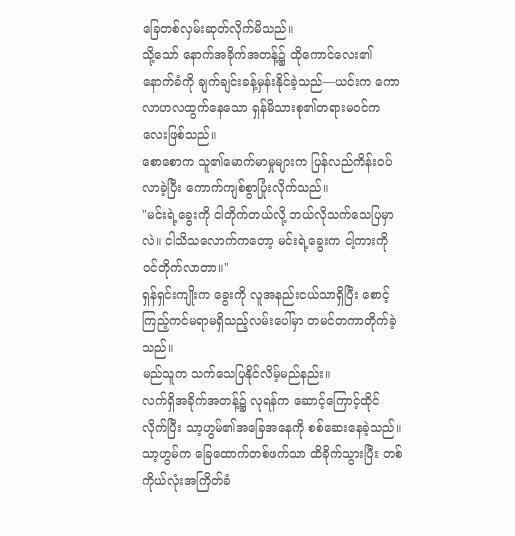ခြေတစ်လှမ်းဆုတ်လိုက်မိသည်။
သို့သော် နောက်အခိုက်အတန့်၌ ထိုကောင်လေး၏နောက်ခံကို ချက်ချင်းခန့်မှန်းနိုင်ခဲ့သည်—ယင်းက ကောလာဟလထွက်နေသော ရှန်မိသားစု၏တရားမဝင်ကလေးဖြစ်သည်။
စောစောက သူ၏မောက်မာမှုများက ပြန်လည်ကိန်းဝပ်လာခဲ့ပြီး ကောက်ကျစ်စွာပြုံးလိုက်သည်။
"မင်းရဲ့ခွေးကို ငါတိုက်တယ်လို့ ဘယ်လိုသက်သေပြမှာလဲ။ ငါသိသလောက်ကတော့ မင်းရဲ့ခွေးက ငါ့ကားကိုဝင်တိုက်လာတာ။"
ရှန်ရှင်းကျိုးက ခွေးကို လူအနည်းငယ်သာရှိပြီး စောင့်ကြည့်ကင်မရာမရှိသည့်လမ်းပေါ်မှာ တမင်တကာတိုက်ခဲ့သည်။
မည်သူက သက်သေပြနိုင်လိမ့်မည်နည်း။
လက်ရှိအခိုက်အတန့်၌ လုရန်က ဆောင့်ကြောင့်ထိုင်လိုက်ပြီး သာ့ဟွမ်၏အခြေအနေကို စစ်ဆေးနေခဲ့သည်။
သာ့ဟွမ်က ခြေထောက်တစ်ဖက်သာ ထိခိုက်သွားပြီး တစ်ကိုယ်လုံးအကြိတ်ခံ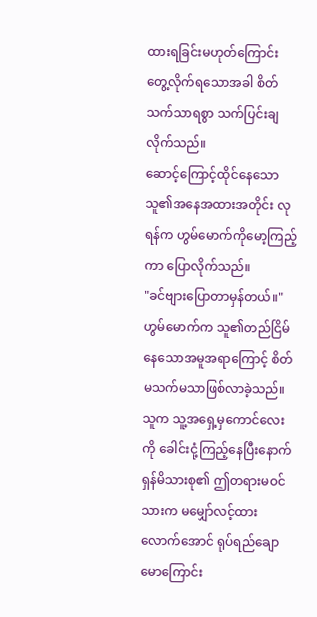ထားရခြင်းမဟုတ်ကြောင်း တွေ့လိုက်ရသောအခါ စိတ်သက်သာရစွာ သက်ပြင်းချလိုက်သည်။
ဆောင့်ကြောင့်ထိုင်နေသော သူ၏အနေအထားအတိုင်း လုရန်က ဟွမ်မောက်ကိုမော့ကြည့်ကာ ပြောလိုက်သည်။
"ခင်ဗျားပြောတာမှန်တယ်။"
ဟွမ်မောက်က သူ၏တည်ငြိမ်နေသောအမူအရာကြောင့် စိတ်မသက်မသာဖြစ်လာခဲ့သည်။
သူက သူ့အရှေ့မှကောင်လေးကို ခေါင်းငုံ့ကြည့်နေပြီးနောက် ရှန်မိသားစု၏ ဤတရားမဝင်သားက မမျှော်လင့်ထားလောက်အောင် ရုပ်ရည်ချောမောကြောင်း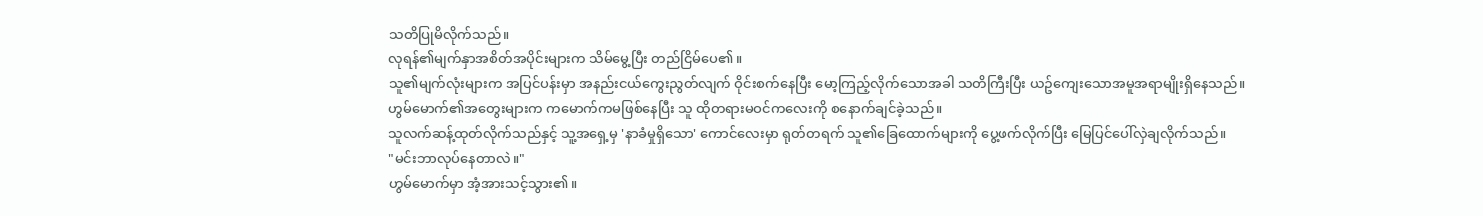သတိပြုမိလိုက်သည်။
လုရန်၏မျက်နှာအစိတ်အပိုင်းများက သိမ်မွေ့ပြီး တည်ငြိမ်ပေ၏။
သူ၏မျက်လုံးများက အပြင်ပန်းမှာ အနည်းငယ်ကွေးညွတ်လျက် ဝိုင်းစက်နေပြီး မော့ကြည့်လိုက်သောအခါ သတိကြီးပြီး ယဥ်ကျေးသောအမူအရာမျိုးရှိနေသည်။
ဟွမ်မောက်၏အတွေးများက ကမောက်ကမဖြစ်နေပြီး သူ ထိုတရားမဝင်ကလေးကို စနောက်ချင်ခဲ့သည်။
သူလက်ဆန့်ထုတ်လိုက်သည်နှင့် သူ့အရှေ့မှ 'နာခံမှုရှိသော' ကောင်လေးမှာ ရုတ်တရက် သူ၏ခြေထောက်များကို ပွေ့ဖက်လိုက်ပြီး မြေပြင်ပေါ်လှဲချလိုက်သည်။
"မင်းဘာလုပ်နေတာလဲ။"
ဟွမ်မောက်မှာ အံ့အားသင့်သွား၏။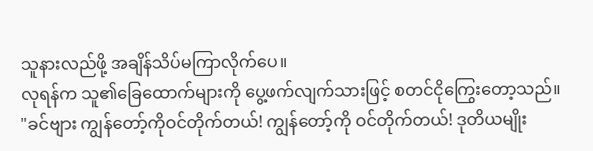သူနားလည်ဖို့ အချိန်သိပ်မကြာလိုက်ပေ။
လုရန်က သူ၏ခြေထောက်များကို ပွေ့ဖက်လျက်သားဖြင့် စတင်ငိုကြွေးတော့သည်။
"ခင်ဗျား ကျွန်တော့်ကိုဝင်တိုက်တယ်! ကျွန်တော့်ကို ဝင်တိုက်တယ်! ဒုတိယမျိုး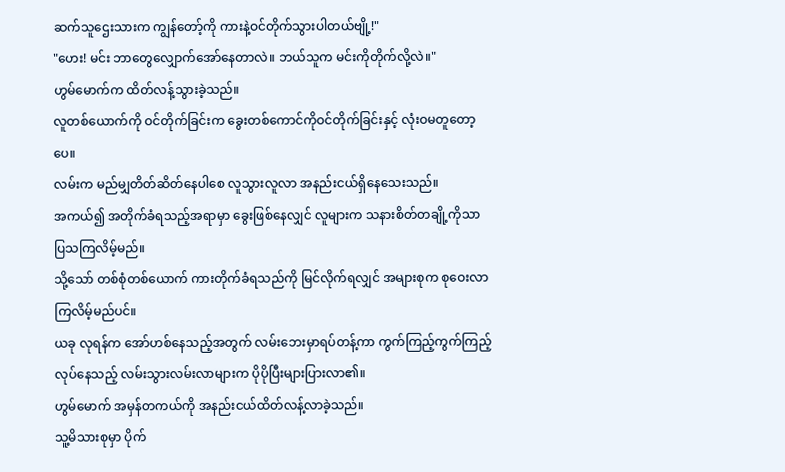ဆက်သူဌေးသားက ကျွန်တော့်ကို ကားနဲ့ဝင်တိုက်သွားပါတယ်ဗျို့!"
"ဟေး! မင်း ဘာတွေလျှောက်အော်နေတာလဲ။ ဘယ်သူက မင်းကိုတိုက်လို့လဲ။"
ဟွမ်မောက်က ထိတ်လန့်သွားခဲ့သည်။
လူတစ်ယောက်ကို ဝင်တိုက်ခြင်းက ခွေးတစ်ကောင်ကိုဝင်တိုက်ခြင်းနှင့် လုံးဝမတူတော့ပေ။
လမ်းက မည်မျှတိတ်ဆိတ်နေပါစေ လူသွားလူလာ အနည်းငယ်ရှိနေသေးသည်။
အကယ်၍ အတိုက်ခံရသည့်အရာမှာ ခွေးဖြစ်နေလျှင် လူများက သနားစိတ်တချို့ကိုသာ ပြသကြလိမ့်မည်။
သို့သော် တစ်စုံတစ်ယောက် ကားတိုက်ခံရသည်ကို မြင်လိုက်ရလျှင် အများစုက စုဝေးလာကြလိမ့်မည်ပင်။
ယခု လုရန်က အော်ဟစ်နေသည့်အတွက် လမ်းဘေးမှာရပ်တန့်ကာ ကွက်ကြည့်ကွက်ကြည့်လုပ်နေသည့် လမ်းသွားလမ်းလာများက ပိုပိုပြီးများပြားလာ၏။
ဟွမ်မောက် အမှန်တကယ်ကို အနည်းငယ်ထိတ်လန့်လာခဲ့သည်။
သူ့မိသားစုမှာ ပိုက်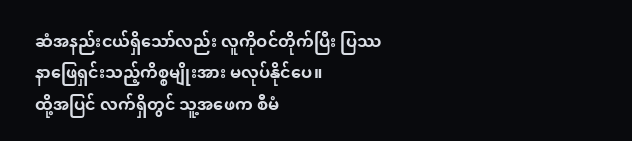ဆံအနည်းငယ်ရှိသော်လည်း လူကိုဝင်တိုက်ပြီး ပြဿနာဖြေရှင်းသည့်ကိစ္စမျိုးအား မလုပ်နိုင်ပေ။
ထို့အပြင် လက်ရှိတွင် သူ့အဖေက စီမံ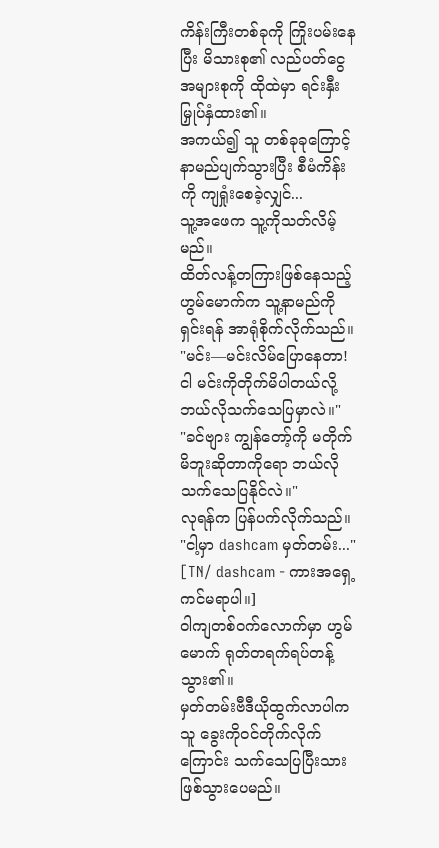ကိန်းကြီးတစ်ခုကို ကြိုးပမ်းနေပြီး မိသားစု၏ လည်ပတ်ငွေအများစုကို ထိုထဲမှာ ရင်းနှီးမြှုပ်နှံထား၏။
အကယ်၍ သူ တစ်ခုခုကြောင့် နာမည်ပျက်သွားပြီး စီမံကိန်းကို ကျရှုံးစေခဲ့လျှင်...
သူ့အဖေက သူ့ကိုသတ်လိမ့်မည်။
ထိတ်လန့်တကြားဖြစ်နေသည့် ဟွမ်မောက်က သူ့နာမည်ကိုရှင်းရန် အာရုံစိုက်လိုက်သည်။
"မင်း—မင်းလိမ်ပြောနေတာ! ငါ မင်းကိုတိုက်မိပါတယ်လို့ ဘယ်လိုသက်သေပြမှာလဲ။"
"ခင်ဗျား ကျွန်တော့်ကို မတိုက်မိဘူးဆိုတာကိုရော ဘယ်လိုသက်သေပြနိုင်လဲ။"
လုရန်က ပြန်ပက်လိုက်သည်။
"ငါ့မှာ dashcam မှတ်တမ်း..."
[TN/ dashcam - ကားအရှေ့ကင်မရာပါ။]
ဝါကျတစ်ဝက်လောက်မှာ ဟွမ်မောက် ရုတ်တရက်ရပ်တန့်သွား၏။
မှတ်တမ်းဗီဒီယိုထွက်လာပါက သူ ခွေးကိုဝင်တိုက်လိုက်ကြောင်း သက်သေပြပြီးသားဖြစ်သွားပေမည်။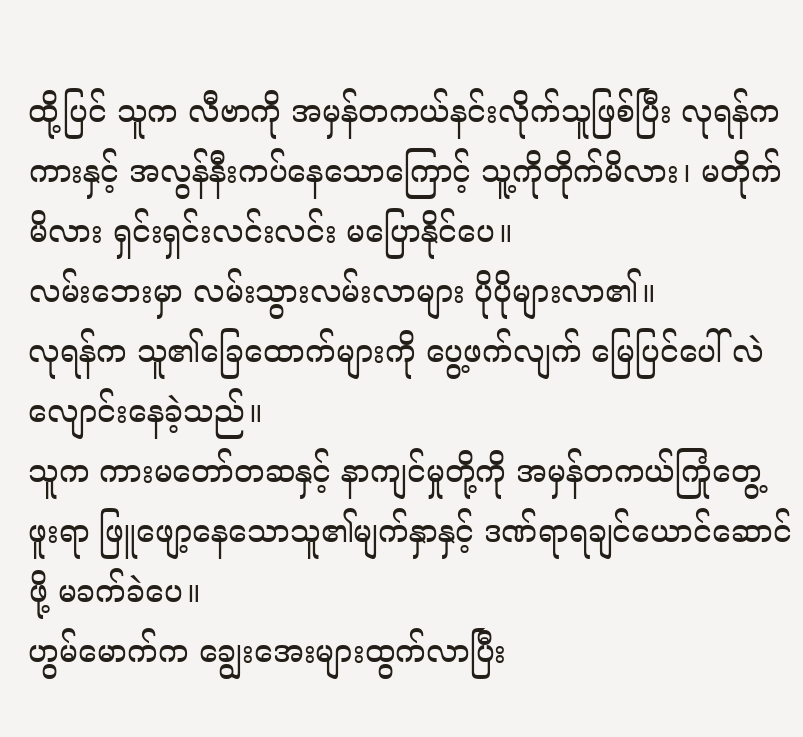ထို့ပြင် သူက လီဗာကို အမှန်တကယ်နင်းလိုက်သူဖြစ်ပြီး လုရန်က ကားနှင့် အလွန်နီးကပ်နေသောကြောင့် သူ့ကိုတိုက်မိလား၊ မတိုက်မိလား ရှင်းရှင်းလင်းလင်း မပြောနိုင်ပေ။
လမ်းဘေးမှာ လမ်းသွားလမ်းလာများ ပိုပိုများလာ၏။
လုရန်က သူ၏ခြေထောက်များကို ပွေ့ဖက်လျက် မြေပြင်ပေါ် လဲလျောင်းနေခဲ့သည်။
သူက ကားမတော်တဆနှင့် နာကျင်မှုတို့ကို အမှန်တကယ်ကြုံတွေ့ဖူးရာ ဖြူဖျော့နေသောသူ၏မျက်နှာနှင့် ဒဏ်ရာရချင်ယောင်ဆောင်ဖို့ မခက်ခဲပေ။
ဟွမ်မောက်က ချွေးအေးများထွက်လာပြီး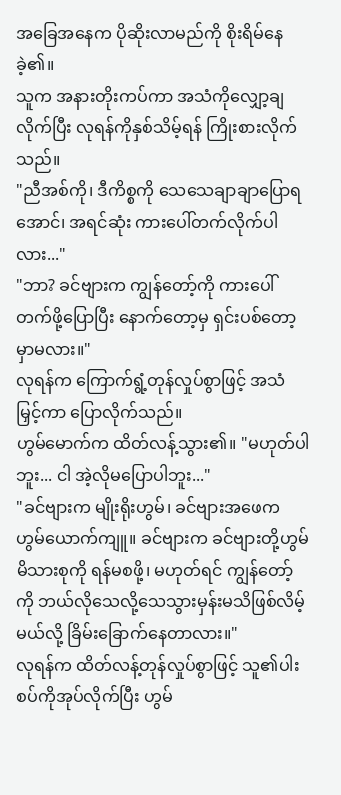အခြေအနေက ပိုဆိုးလာမည်ကို စိုးရိမ်နေခဲ့၏။
သူက အနားတိုးကပ်ကာ အသံကိုလျှော့ချလိုက်ပြီး လုရန်ကိုနှစ်သိမ့်ရန် ကြိုးစားလိုက်သည်။
"ညီအစ်ကို၊ ဒီကိစ္စကို သေသေချာချာပြောရအောင်၊ အရင်ဆုံး ကားပေါ်တက်လိုက်ပါလား..."
"ဘာ? ခင်ဗျားက ကျွန်တော့်ကို ကားပေါ်တက်ဖို့ပြောပြီး နောက်တော့မှ ရှင်းပစ်တော့မှာမလား။"
လုရန်က ကြောက်ရွံ့တုန်လှုပ်စွာဖြင့် အသံမြှင့်ကာ ပြောလိုက်သည်။
ဟွမ်မောက်က ထိတ်လန့်သွား၏။ "မဟုတ်ပါဘူး... ငါ အဲ့လိုမပြောပါဘူး..."
"ခင်ဗျားက မျိုးရိုးဟွမ်၊ ခင်ဗျားအဖေက ဟွမ်ယောက်ကျူ။ ခင်ဗျားက ခင်ဗျားတို့ဟွမ်မိသားစုကို ရန်မစဖို့၊ မဟုတ်ရင် ကျွန်တော့်ကို ဘယ်လိုသေလို့သေသွားမှန်းမသိဖြစ်လိမ့်မယ်လို့ ခြိမ်းခြောက်နေတာလား။"
လုရန်က ထိတ်လန့်တုန်လှုပ်စွာဖြင့် သူ၏ပါးစပ်ကိုအုပ်လိုက်ပြီး ဟွမ်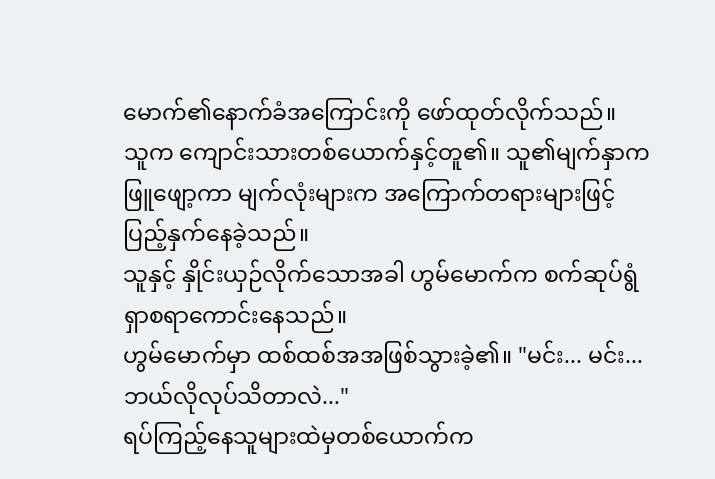မောက်၏နောက်ခံအကြောင်းကို ဖော်ထုတ်လိုက်သည်။
သူက ကျောင်းသားတစ်ယောက်နှင့်တူ၏။ သူ၏မျက်နှာက ဖြူဖျော့ကာ မျက်လုံးများက အကြောက်တရားများဖြင့် ပြည့်နှက်နေခဲ့သည်။
သူနှင့် နှိုင်းယှဉ်လိုက်သောအခါ ဟွမ်မောက်က စက်ဆုပ်ရွံရှာစရာကောင်းနေသည်။
ဟွမ်မောက်မှာ ထစ်ထစ်အအဖြစ်သွားခဲ့၏။ "မင်း... မင်း... ဘယ်လိုလုပ်သိတာလဲ..."
ရပ်ကြည့်နေသူများထဲမှတစ်ယောက်က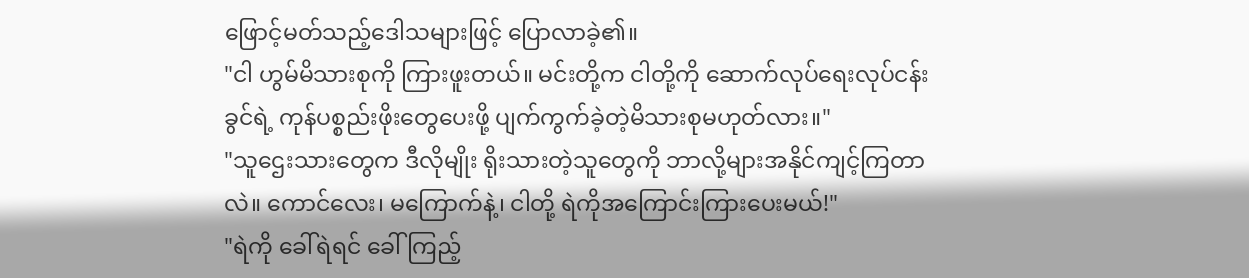ဖြောင့်မတ်သည့်ဒေါသများဖြင့် ပြောလာခဲ့၏။
"ငါ ဟွမ်မိသားစုကို ကြားဖူးတယ်။ မင်းတို့က ငါတို့ကို ဆောက်လုပ်ရေးလုပ်ငန်းခွင်ရဲ့ ကုန်ပစ္စည်းဖိုးတွေပေးဖို့ ပျက်ကွက်ခဲ့တဲ့မိသားစုမဟုတ်လား။"
"သူဌေးသားတွေက ဒီလိုမျိုး ရိုးသားတဲ့သူတွေကို ဘာလို့များအနိုင်ကျင့်ကြတာလဲ။ ကောင်လေး၊ မကြောက်နဲ့၊ ငါတို့ ရဲကိုအကြောင်းကြားပေးမယ်!"
"ရဲကို ခေါ်ရဲရင် ခေါ်ကြည့်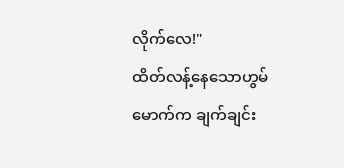လိုက်လေ!"
ထိတ်လန့်နေသောဟွမ်မောက်က ချက်ချင်း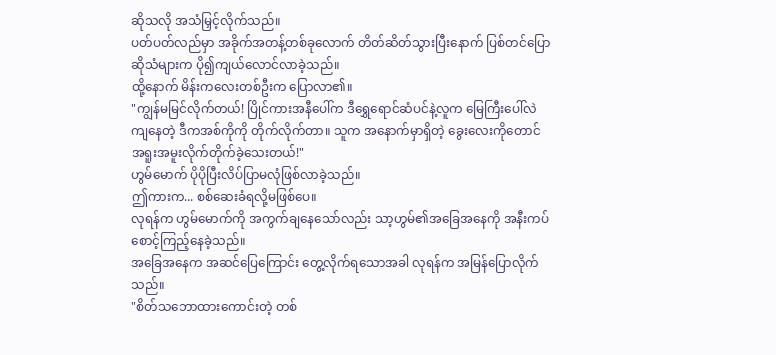ဆိုသလို အသံမြှင့်လိုက်သည်။
ပတ်ပတ်လည်မှာ အခိုက်အတန့်တစ်ခုလောက် တိတ်ဆိတ်သွားပြီးနောက် ပြစ်တင်ပြောဆိုသံများက ပို၍ကျယ်လောင်လာခဲ့သည်။
ထို့နောက် မိန်းကလေးတစ်ဦးက ပြောလာ၏။
"ကျွန်မမြင်လိုက်တယ်! ပြိုင်ကားအနီပေါ်က ဒီရွှေရောင်ဆံပင်နဲ့လူက မြေကြီးပေါ်လဲကျနေတဲ့ ဒီကအစ်ကိုကို တိုက်လိုက်တာ။ သူက အနောက်မှာရှိတဲ့ ခွေးလေးကိုတောင် အရူးအမူးလိုက်တိုက်ခဲ့သေးတယ်!"
ဟွမ်မောက် ပိုပိုပြီးလိပ်ပြာမလုံဖြစ်လာခဲ့သည်။
ဤကားက... စစ်ဆေးခံရလို့မဖြစ်ပေ။
လုရန်က ဟွမ်မောက်ကို အကွက်ချနေသော်လည်း သာ့ဟွမ်၏အခြေအနေကို အနီးကပ်စောင့်ကြည့်နေခဲ့သည်။
အခြေအနေက အဆင်ပြေကြောင်း တွေ့လိုက်ရသောအခါ လုရန်က အမြန်ပြောလိုက်သည်။
"စိတ်သဘောထားကောင်းတဲ့ တစ်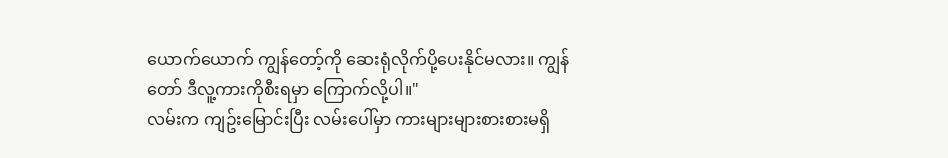ယောက်ယောက် ကျွန်တော့်ကို ဆေးရုံလိုက်ပို့ပေးနိုင်မလား။ ကျွန်တော် ဒီလူ့ကားကိုစီးရမှာ ကြောက်လို့ပါ။"
လမ်းက ကျဥ်းမြောင်းပြီး လမ်းပေါ်မှာ ကားများများစားစားမရှိ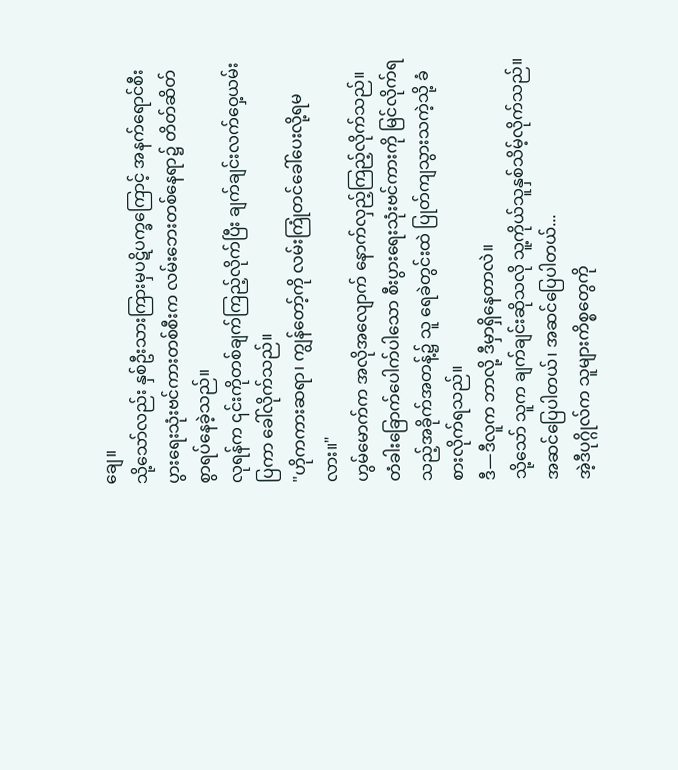ချေ။
သို့သော်လည်း နှစ်ဦးသားကြားမှပဋိပက္ခကြောင့် အနက်ရောင်စီးပွားရေးသုံးဗင်ကားတစ်စီးက လမ်းဘေးတစ်နေရာ၌ တိတ်ဆိတ်စွာရပ်နေခဲ့သည်။
လုရန်က ၎င်းကိုတစ်ချက်ကြည့်လိုက်ပြီး ချက်ချင်းလက်ဝှေ့ယမ်းပြကာ ခေါ်လိုက်သည်။
"ဟိုကကားဆရာ၊ ကျွန်တော့်ကို လမ်းကြုံတင်ခေါ်ပေးလို့ရမလား။"
ဟွမ်မောက်က အလိုအလျောက် နောက်လှည့်ကြည့်လိုက်သည်။
တံခါးခြောက်ပေါက်ပါသော စီးပွားရေးသုံးဗင်ကားကို မြင်လိုက်ရသည့်အခိုက်အတန့်၌ သူ ရေခဲတွင်းထဲ ပြုတ်ကျသွားသကဲ့သို့ ခံစားလိုက်ရသည်။
ဒီ—ဒီလူက ဘာလို့ ဒီမှာရှိနေတာလဲ။
သို့သော် သူက ချက်ချင်းဆိုသလို သူ့ကိုယ်သူနှစ်သိမ့်လိုက်သည်။
အဆင်ပြေပါတယ်၊ အဆင်ပြေပါတယ်...
အဲ့ဒီပုဂ္ဂိုလ်က သူများကိစ္စတွေကို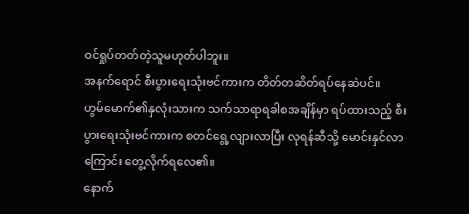ဝင်ရှုပ်တတ်တဲ့သူမဟုတ်ပါဘူး။
အနက်ရောင် စီးပွားရေးသုံးဗင်ကားက တိတ်တဆိတ်ရပ်နေဆဲပင်။
ဟွမ်မောက်၏နှလုံးသားက သက်သာရာရခါစအချိန်မှာ ရပ်ထားသည့် စီးပွားရေးသုံးဗင်ကားက စတင်ရွေ့လျားလာပြီး လုရန်ဆီသို့ မောင်းနှင်လာကြောင်း တွေ့လိုက်ရလေ၏။
နောက်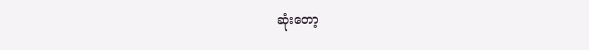ဆုံးတော့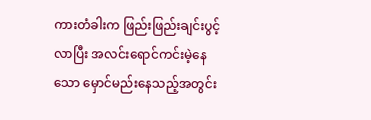ကားတံခါးက ဖြည်းဖြည်းချင်းပွင့်လာပြီး အလင်းရောင်ကင်းမဲ့နေသော မှောင်မည်းနေသည့်အတွင်း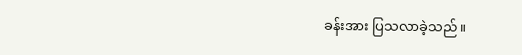ခန်းအား ပြသလာခဲ့သည်။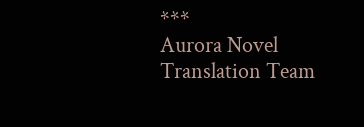***
Aurora Novel Translation Team